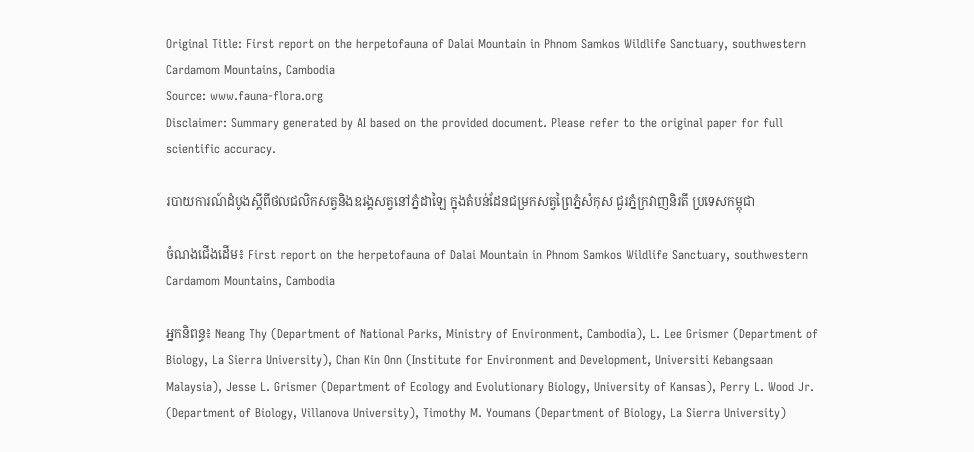Original Title: First report on the herpetofauna of Dalai Mountain in Phnom Samkos Wildlife Sanctuary, southwestern Cardamom Mountains, Cambodia
Source: www.fauna-flora.org
Disclaimer: Summary generated by AI based on the provided document. Please refer to the original paper for full scientific accuracy.

របាយការណ៍ដំបូងស្តីពីថលជលិកសត្វនិងឧរង្គសត្វនៅភ្នំដាឡៃ ក្នុងតំបន់ដែនជម្រកសត្វព្រៃភ្នំសំកុស ជួរភ្នំក្រវាញនិរតី ប្រទេសកម្ពុជា

ចំណងជើងដើម៖ First report on the herpetofauna of Dalai Mountain in Phnom Samkos Wildlife Sanctuary, southwestern Cardamom Mountains, Cambodia

អ្នកនិពន្ធ៖ Neang Thy (Department of National Parks, Ministry of Environment, Cambodia), L. Lee Grismer (Department of Biology, La Sierra University), Chan Kin Onn (Institute for Environment and Development, Universiti Kebangsaan Malaysia), Jesse L. Grismer (Department of Ecology and Evolutionary Biology, University of Kansas), Perry L. Wood Jr. (Department of Biology, Villanova University), Timothy M. Youmans (Department of Biology, La Sierra University)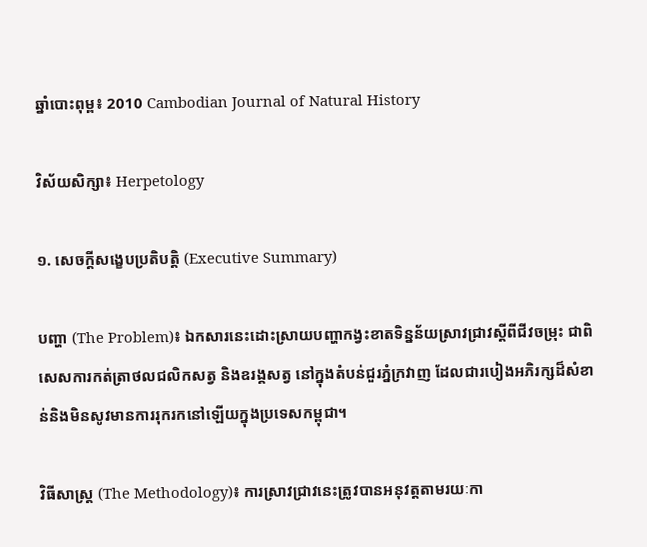ឆ្នាំបោះពុម្ព៖ 2010 Cambodian Journal of Natural History

វិស័យសិក្សា៖ Herpetology

១. សេចក្តីសង្ខេបប្រតិបត្តិ (Executive Summary)

បញ្ហា (The Problem)៖ ឯកសារនេះដោះស្រាយបញ្ហាកង្វះខាតទិន្នន័យស្រាវជ្រាវស្តីពីជីវចម្រុះ ជាពិសេសការកត់ត្រាថលជលិកសត្វ និងឧរង្គសត្វ នៅក្នុងតំបន់ជួរភ្នំក្រវាញ ដែលជារបៀងអភិរក្សដ៏សំខាន់និងមិនសូវមានការរុករកនៅឡើយក្នុងប្រទេសកម្ពុជា។

វិធីសាស្ត្រ (The Methodology)៖ ការស្រាវជ្រាវនេះត្រូវបានអនុវត្តតាមរយៈកា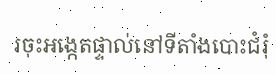រចុះអង្កេតផ្ទាល់នៅទីតាំងបោះជំរុំ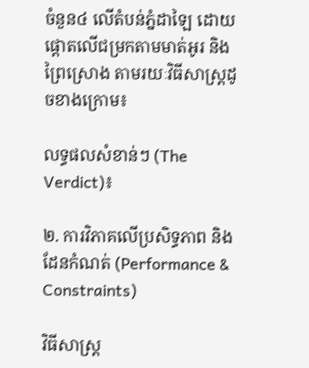ចំនួន៤ លើតំបន់ភ្នំដាឡៃ ដោយផ្តោតលើជម្រកតាមមាត់អូរ និងព្រៃស្រោង តាមរយៈវិធីសាស្ត្រដូចខាងក្រោម៖

លទ្ធផលសំខាន់ៗ (The Verdict)៖

២. ការវិភាគលើប្រសិទ្ធភាព និងដែនកំណត់ (Performance & Constraints)

វិធីសាស្ត្រ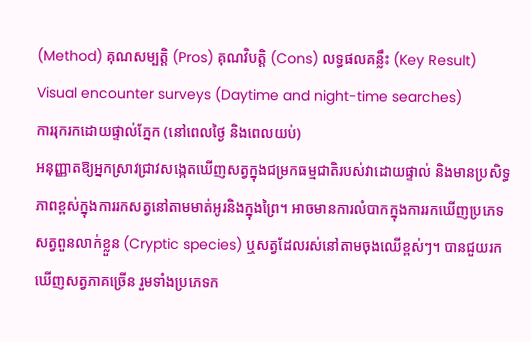(Method) គុណសម្បត្តិ (Pros) គុណវិបត្តិ (Cons) លទ្ធផលគន្លឹះ (Key Result)
Visual encounter surveys (Daytime and night-time searches)
ការរុករកដោយផ្ទាល់ភ្នែក (នៅពេលថ្ងៃ និងពេលយប់)
អនុញ្ញាតឱ្យអ្នកស្រាវជ្រាវសង្កេតឃើញសត្វក្នុងជម្រកធម្មជាតិរបស់វាដោយផ្ទាល់ និងមានប្រសិទ្ធភាពខ្ពស់ក្នុងការរកសត្វនៅតាមមាត់អូរនិងក្នុងព្រៃ។ អាចមានការលំបាកក្នុងការរកឃើញប្រភេទសត្វពួនលាក់ខ្លួន (Cryptic species) ឬសត្វដែលរស់នៅតាមចុងឈើខ្ពស់ៗ។ បានជួយរកឃើញសត្វភាគច្រើន រួមទាំងប្រភេទក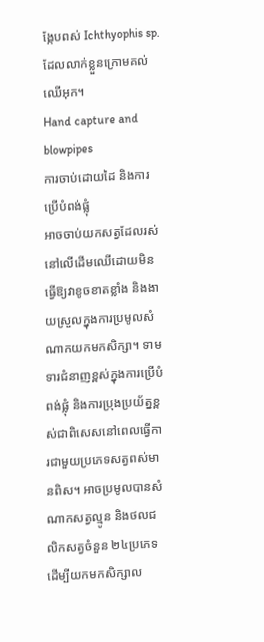ង្កែបពស់ Ichthyophis sp. ដែលលាក់ខ្លួនក្រោមគល់ឈើអុក។
Hand capture and blowpipes
ការចាប់ដោយដៃ និងការប្រើបំពង់ផ្លុំ
អាចចាប់យកសត្វដែលរស់នៅលើដើមឈើដោយមិនធ្វើឱ្យវាខូចខាតខ្លាំង និងងាយស្រួលក្នុងការប្រមូលសំណាកយកមកសិក្សា។ ទាមទារជំនាញខ្ពស់ក្នុងការប្រើបំពង់ផ្លុំ និងការប្រុងប្រយ័ត្នខ្ពស់ជាពិសេសនៅពេលធ្វើការជាមួយប្រភេទសត្វពស់មានពិស។ អាចប្រមូលបានសំណាកសត្វល្មូន និងថលជលិកសត្វចំនួន ២៤ប្រភេទ ដើម្បីយកមកសិក្សាល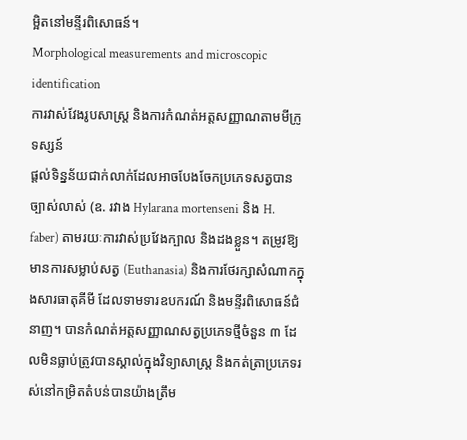ម្អិតនៅមន្ទីរពិសោធន៍។
Morphological measurements and microscopic identification
ការវាស់វែងរូបសាស្ត្រ និងការកំណត់អត្តសញ្ញាណតាមមីក្រូទស្សន៍
ផ្តល់ទិន្នន័យជាក់លាក់ដែលអាចបែងចែកប្រភេទសត្វបានច្បាស់លាស់ (ឧ. រវាង Hylarana mortenseni និង H. faber) តាមរយៈការវាស់ប្រវែងក្បាល និងដងខ្លួន។ តម្រូវឱ្យមានការសម្លាប់សត្វ (Euthanasia) និងការថែរក្សាសំណាកក្នុងសារធាតុគីមី ដែលទាមទារឧបករណ៍ និងមន្ទីរពិសោធន៍ជំនាញ។ បានកំណត់អត្តសញ្ញាណសត្វប្រភេទថ្មីចំនួន ៣ ដែលមិនធ្លាប់ត្រូវបានស្គាល់ក្នុងវិទ្យាសាស្ត្រ និងកត់ត្រាប្រភេទរស់នៅកម្រិតតំបន់បានយ៉ាងត្រឹម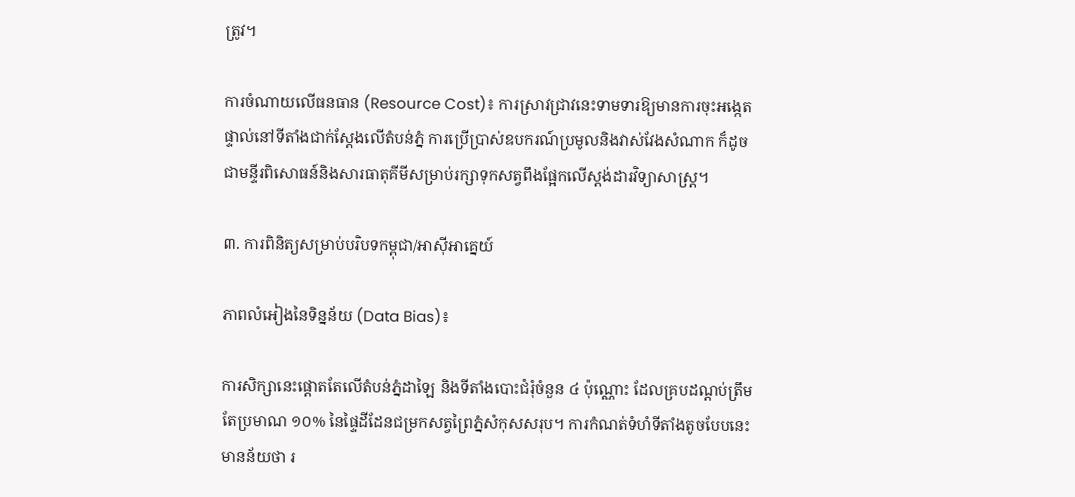ត្រូវ។

ការចំណាយលើធនធាន (Resource Cost)៖ ការស្រាវជ្រាវនេះទាមទារឱ្យមានការចុះអង្កេតផ្ទាល់នៅទីតាំងជាក់ស្តែងលើតំបន់ភ្នំ ការប្រើប្រាស់ឧបករណ៍ប្រមូលនិងវាស់វែងសំណាក ក៏ដូចជាមន្ទីរពិសោធន៍និងសារធាតុគីមីសម្រាប់រក្សាទុកសត្វពឹងផ្អែកលើស្តង់ដារវិទ្យាសាស្ត្រ។

៣. ការពិនិត្យសម្រាប់បរិបទកម្ពុជា/អាស៊ីអាគ្នេយ៍

ភាពលំអៀងនៃទិន្នន័យ (Data Bias)៖

ការសិក្សានេះផ្តោតតែលើតំបន់ភ្នំដាឡៃ និងទីតាំងបោះជំរុំចំនួន ៤ ប៉ុណ្ណោះ ដែលគ្របដណ្តប់ត្រឹមតែប្រមាណ ១០% នៃផ្ទៃដីដែនជម្រកសត្វព្រៃភ្នំសំកុសសរុប។ ការកំណត់ទំហំទីតាំងតូចបែបនេះមានន័យថា រ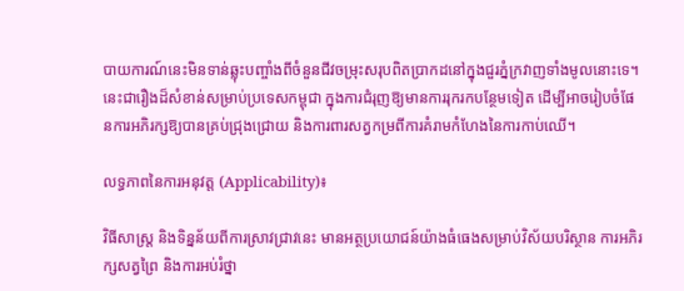បាយការណ៍នេះមិនទាន់ឆ្លុះបញ្ចាំងពីចំនួនជីវចម្រុះសរុបពិតប្រាកដនៅក្នុងជួរភ្នំក្រវាញទាំងមូលនោះទេ។ នេះជារឿងដ៏សំខាន់សម្រាប់ប្រទេសកម្ពុជា ក្នុងការជំរុញឱ្យមានការរុករកបន្ថែមទៀត ដើម្បីអាចរៀបចំផែនការអភិរក្សឱ្យបានគ្រប់ជ្រុងជ្រោយ និងការពារសត្វកម្រពីការគំរាមកំហែងនៃការកាប់ឈើ។

លទ្ធភាពនៃការអនុវត្ត (Applicability)៖

វិធីសាស្ត្រ និងទិន្នន័យពីការស្រាវជ្រាវនេះ មានអត្ថប្រយោជន៍យ៉ាងធំធេងសម្រាប់វិស័យបរិស្ថាន ការអភិរក្សសត្វព្រៃ និងការអប់រំថ្នា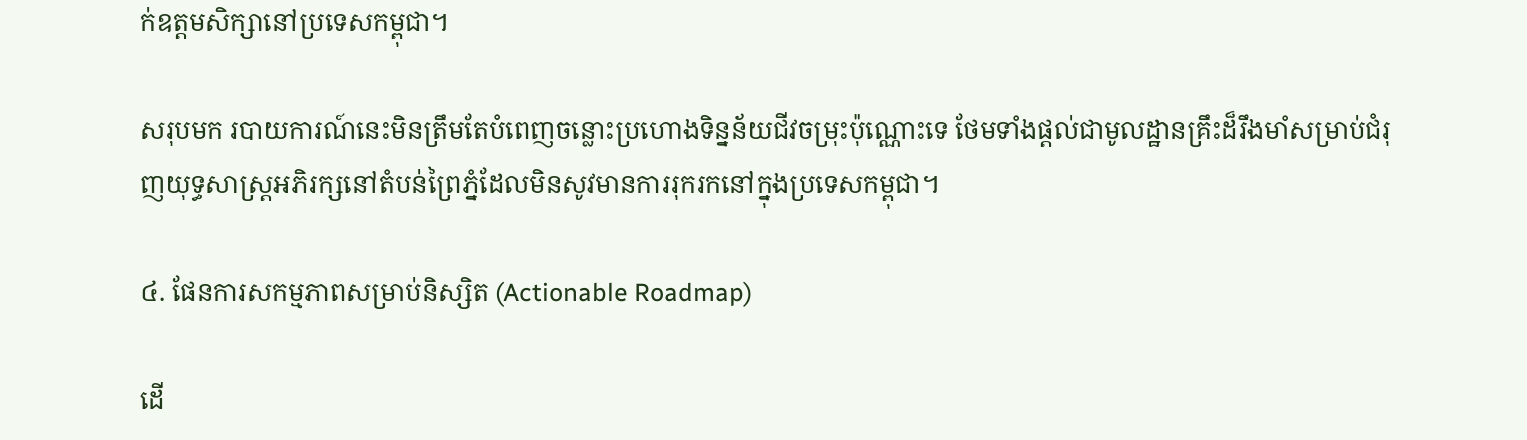ក់ឧត្តមសិក្សានៅប្រទេសកម្ពុជា។

សរុបមក របាយការណ៍នេះមិនត្រឹមតែបំពេញចន្លោះប្រហោងទិន្នន័យជីវចម្រុះប៉ុណ្ណោះទេ ថែមទាំងផ្តល់ជាមូលដ្ឋានគ្រឹះដ៏រឹងមាំសម្រាប់ជំរុញយុទ្ធសាស្ត្រអភិរក្សនៅតំបន់ព្រៃភ្នំដែលមិនសូវមានការរុករកនៅក្នុងប្រទេសកម្ពុជា។

៤. ផែនការសកម្មភាពសម្រាប់និស្សិត (Actionable Roadmap)

ដើ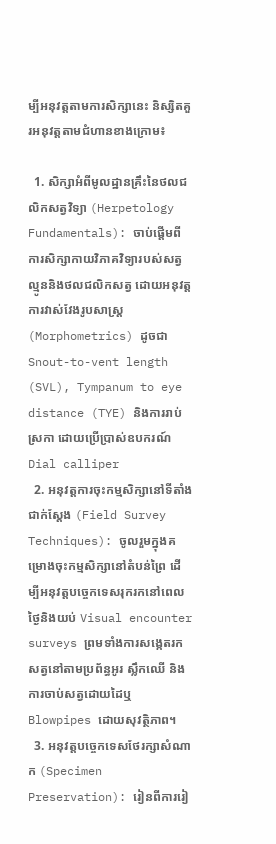ម្បីអនុវត្តតាមការសិក្សានេះ និស្សិតគួរអនុវត្តតាមជំហានខាងក្រោម៖

  1. សិក្សាអំពីមូលដ្ឋានគ្រឹះនៃថលជលិកសត្វវិទ្យា (Herpetology Fundamentals): ចាប់ផ្តើមពីការសិក្សាកាយវិភាគវិទ្យារបស់សត្វល្មូននិងថលជលិកសត្វ ដោយអនុវត្តការវាស់វែងរូបសាស្ត្រ (Morphometrics) ដូចជា Snout-to-vent length (SVL), Tympanum to eye distance (TYE) និងការរាប់ស្រកា ដោយប្រើប្រាស់ឧបករណ៍ Dial calliper
  2. អនុវត្តការចុះកម្មសិក្សានៅទីតាំងជាក់ស្តែង (Field Survey Techniques): ចូលរួមក្នុងគម្រោងចុះកម្មសិក្សានៅតំបន់ព្រៃ ដើម្បីអនុវត្តបច្ចេកទេសរុករកនៅពេលថ្ងៃនិងយប់ Visual encounter surveys ព្រមទាំងការសង្កេតរកសត្វនៅតាមប្រព័ន្ធអូរ ស្លឹកឈើ និងការចាប់សត្វដោយដៃឬ Blowpipes ដោយសុវត្ថិភាព។
  3. អនុវត្តបច្ចេកទេសថែរក្សាសំណាក (Specimen Preservation): រៀនពីការរៀ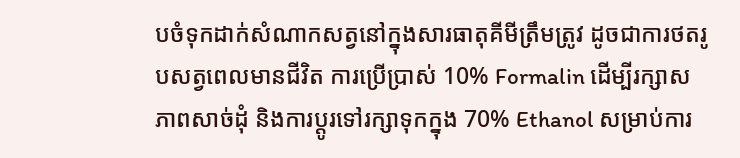បចំទុកដាក់សំណាកសត្វនៅក្នុងសារធាតុគីមីត្រឹមត្រូវ ដូចជាការថតរូបសត្វពេលមានជីវិត ការប្រើប្រាស់ 10% Formalin ដើម្បីរក្សាសភាពសាច់ដុំ និងការប្តូរទៅរក្សាទុកក្នុង 70% Ethanol សម្រាប់ការ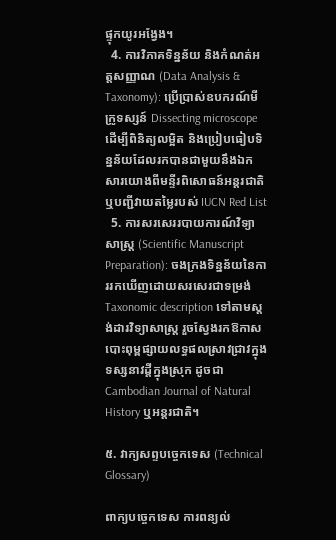ផ្ទុកយូរអង្វែង។
  4. ការវិភាគទិន្នន័យ និងកំណត់អត្តសញ្ញាណ (Data Analysis & Taxonomy): ប្រើប្រាស់ឧបករណ៍មីក្រូទស្សន៍ Dissecting microscope ដើម្បីពិនិត្យលម្អិត និងប្រៀបធៀបទិន្នន័យដែលរកបានជាមួយនឹងឯកសារយោងពីមន្ទីរពិសោធន៍អន្តរជាតិ ឬបញ្ជីវាយតម្លៃរបស់ IUCN Red List
  5. ការសរសេររបាយការណ៍វិទ្យាសាស្ត្រ (Scientific Manuscript Preparation): ចងក្រងទិន្នន័យនៃការរកឃើញដោយសរសេរជាទម្រង់ Taxonomic description ទៅតាមស្តង់ដារវិទ្យាសាស្ត្រ រួចស្វែងរកឱកាសបោះពុម្ពផ្សាយលទ្ធផលស្រាវជ្រាវក្នុងទស្សនាវដ្តីក្នុងស្រុក ដូចជា Cambodian Journal of Natural History ឬអន្តរជាតិ។

៥. វាក្យសព្ទបច្ចេកទេស (Technical Glossary)

ពាក្យបច្ចេកទេស ការពន្យល់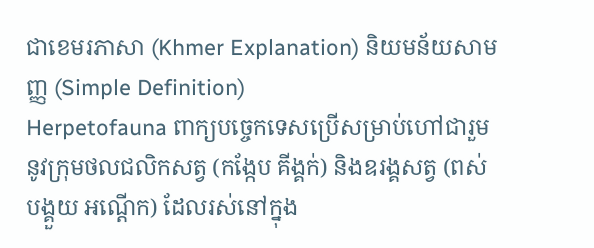ជាខេមរភាសា (Khmer Explanation) និយមន័យសាមញ្ញ (Simple Definition)
Herpetofauna ពាក្យបច្ចេកទេសប្រើសម្រាប់ហៅជារួមនូវក្រុមថលជលិកសត្វ (កង្កែប គីង្គក់) និងឧរង្គសត្វ (ពស់ បង្គួយ អណ្តើក) ដែលរស់នៅក្នុង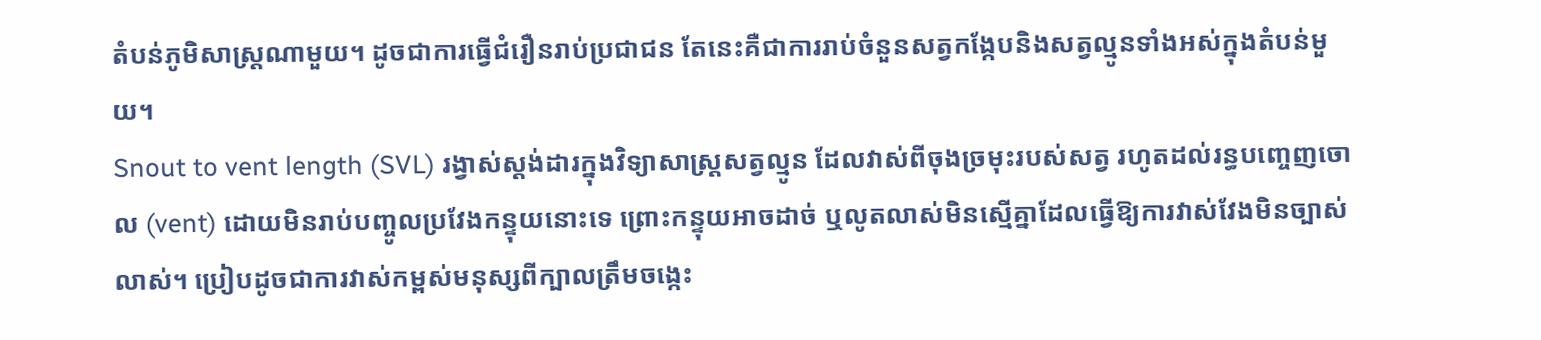តំបន់ភូមិសាស្ត្រណាមួយ។ ដូចជាការធ្វើជំរឿនរាប់ប្រជាជន តែនេះគឺជាការរាប់ចំនួនសត្វកង្កែបនិងសត្វល្មូនទាំងអស់ក្នុងតំបន់មួយ។
Snout to vent length (SVL) រង្វាស់ស្តង់ដារក្នុងវិទ្យាសាស្ត្រសត្វល្មូន ដែលវាស់ពីចុងច្រមុះរបស់សត្វ រហូតដល់រន្ធបញ្ចេញចោល (vent) ដោយមិនរាប់បញ្ចូលប្រវែងកន្ទុយនោះទេ ព្រោះកន្ទុយអាចដាច់ ឬលូតលាស់មិនស្មើគ្នាដែលធ្វើឱ្យការវាស់វែងមិនច្បាស់លាស់។ ប្រៀបដូចជាការវាស់កម្ពស់មនុស្សពីក្បាលត្រឹមចង្កេះ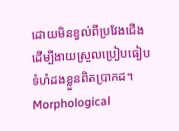ដោយមិនខ្វល់ពីប្រវែងជើង ដើម្បីងាយស្រួលប្រៀបធៀបទំហំដងខ្លួនពិតប្រាកដ។
Morphological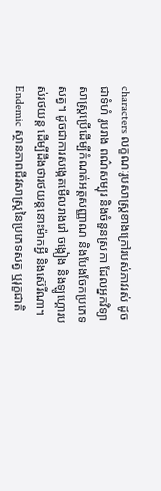characters លក្ខណៈរូបសាស្ត្រខាងក្រៅរបស់ភាវរស់ ដូចជាទំហំ រូបរាង ពណ៌សម្បុរ និងចំនួនស្រកា ដែលអ្នកវិទ្យាសាស្ត្រប្រើដើម្បីកំណត់អត្តសញ្ញាណ និងបែងចែកប្រភេទសត្វ។ ដូចជាការសង្កេតមើលរាងរៅ ចង្កៀង និងឡូហ្គោរបស់រថយន្ត ដើម្បីដឹងថារថយន្តនោះម៉ាកអ្វី និងស៊េរីណា។
Endemic ស្ថានភាពជីវសាស្ត្រនៃប្រភេទសត្វ ឬរុក្ខជាតិ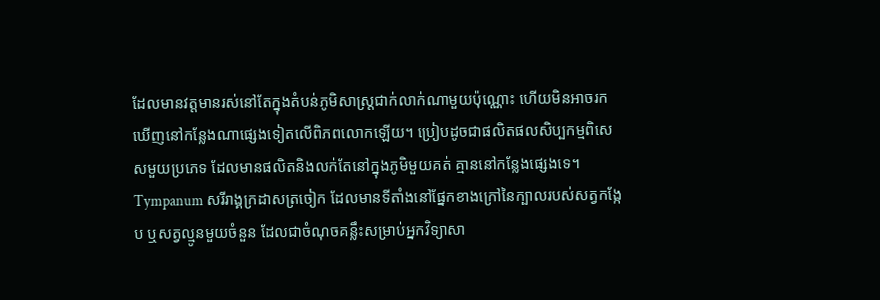ដែលមានវត្តមានរស់នៅតែក្នុងតំបន់ភូមិសាស្ត្រជាក់លាក់ណាមួយប៉ុណ្ណោះ ហើយមិនអាចរកឃើញនៅកន្លែងណាផ្សេងទៀតលើពិភពលោកឡើយ។ ប្រៀបដូចជាផលិតផលសិប្បកម្មពិសេសមួយប្រភេទ ដែលមានផលិតនិងលក់តែនៅក្នុងភូមិមួយគត់ គ្មាននៅកន្លែងផ្សេងទេ។
Tympanum សរីរាង្គក្រដាសត្រចៀក ដែលមានទីតាំងនៅផ្នែកខាងក្រៅនៃក្បាលរបស់សត្វកង្កែប ឬសត្វល្មូនមួយចំនួន ដែលជាចំណុចគន្លឹះសម្រាប់អ្នកវិទ្យាសា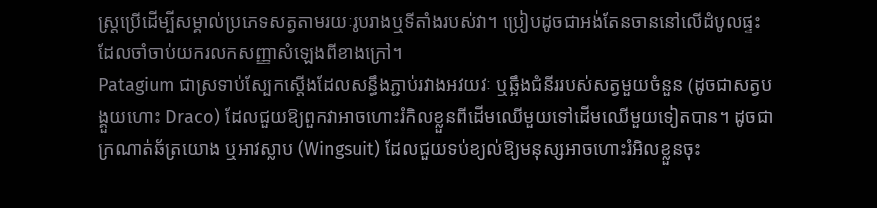ស្ត្រប្រើដើម្បីសម្គាល់ប្រភេទសត្វតាមរយៈរូបរាងឬទីតាំងរបស់វា។ ប្រៀបដូចជាអង់តែនចាននៅលើដំបូលផ្ទះ ដែលចាំចាប់យករលកសញ្ញាសំឡេងពីខាងក្រៅ។
Patagium ជាស្រទាប់ស្បែកស្តើងដែលសន្ធឹងភ្ជាប់រវាងអវយវៈ ឬឆ្អឹងជំនីររបស់សត្វមួយចំនួន (ដូចជាសត្វបង្គួយហោះ Draco) ដែលជួយឱ្យពួកវាអាចហោះរំកិលខ្លួនពីដើមឈើមួយទៅដើមឈើមួយទៀតបាន។ ដូចជាក្រណាត់ឆ័ត្រយោង ឬអាវស្លាប (Wingsuit) ដែលជួយទប់ខ្យល់ឱ្យមនុស្សអាចហោះរំអិលខ្លួនចុះ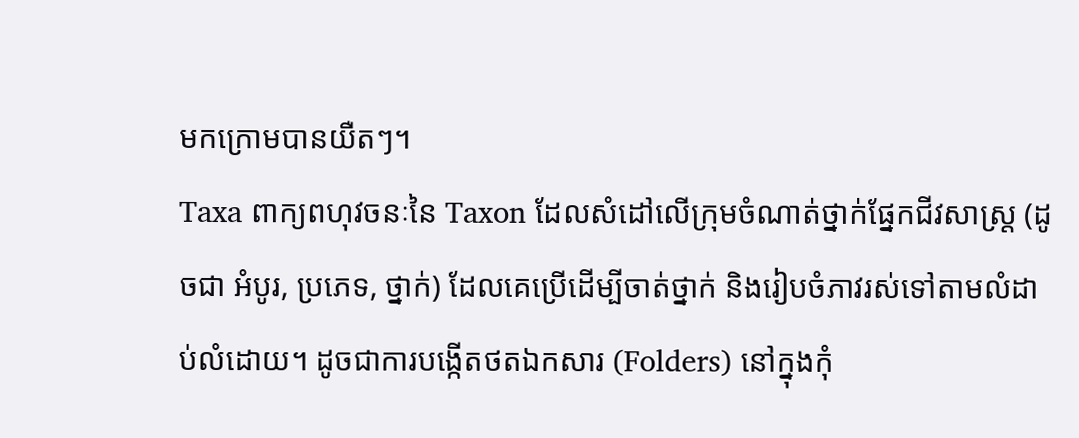មកក្រោមបានយឺតៗ។
Taxa ពាក្យពហុវចនៈនៃ Taxon ដែលសំដៅលើក្រុមចំណាត់ថ្នាក់ផ្នែកជីវសាស្ត្រ (ដូចជា អំបូរ, ប្រភេទ, ថ្នាក់) ដែលគេប្រើដើម្បីចាត់ថ្នាក់ និងរៀបចំភាវរស់ទៅតាមលំដាប់លំដោយ។ ដូចជាការបង្កើតថតឯកសារ (Folders) នៅក្នុងកុំ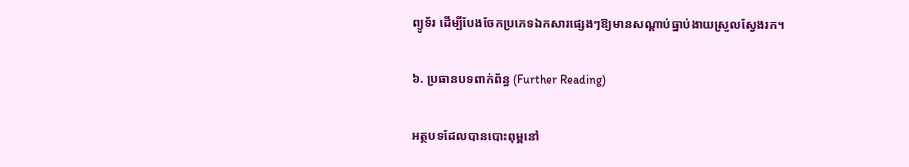ព្យូទ័រ ដើម្បីបែងចែកប្រភេទឯកសារផ្សេងៗឱ្យមានសណ្តាប់ធ្នាប់ងាយស្រួលស្វែងរក។

៦. ប្រធានបទពាក់ព័ន្ធ (Further Reading)

អត្ថបទដែលបានបោះពុម្ពនៅ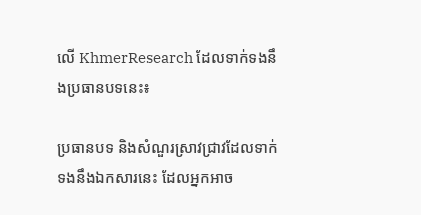លើ KhmerResearch ដែលទាក់ទងនឹងប្រធានបទនេះ៖

ប្រធានបទ និងសំណួរស្រាវជ្រាវដែលទាក់ទងនឹងឯកសារនេះ ដែលអ្នកអាច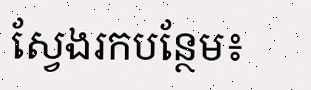ស្វែងរកបន្ថែម៖